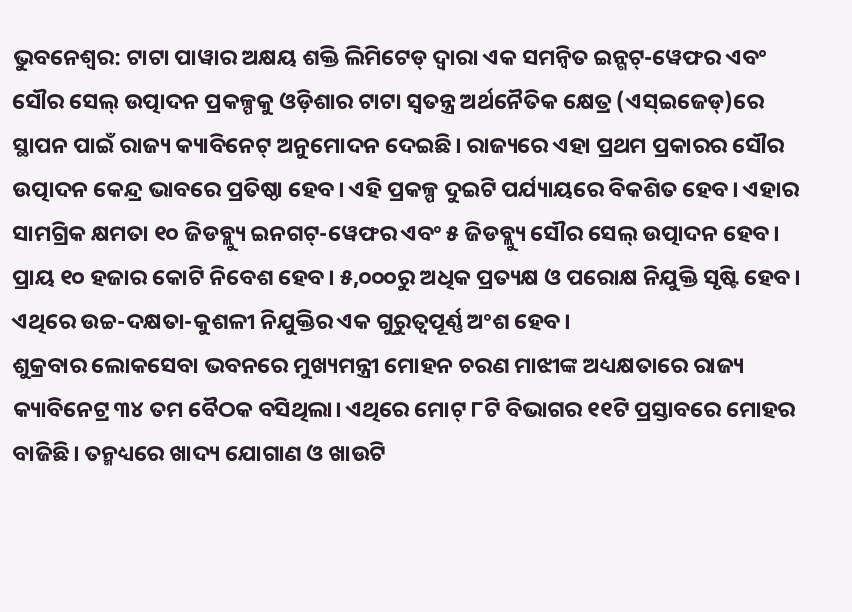ଭୁବନେଶ୍ୱର: ଟାଟା ପାୱାର ଅକ୍ଷୟ ଶକ୍ତି ଲିମିଟେଡ୍ ଦ୍ୱାରା ଏକ ସମନ୍ୱିତ ଇନ୍ଗଟ୍-ୱେଫର ଏବଂ ସୌର ସେଲ୍ ଉତ୍ପାଦନ ପ୍ରକଳ୍ପକୁ ଓଡ଼ିଶାର ଟାଟା ସ୍ୱତନ୍ତ୍ର ଅର୍ଥନୈତିକ କ୍ଷେତ୍ର (ଏସ୍ଇଜେଡ୍)ରେ ସ୍ଥାପନ ପାଇଁ ରାଜ୍ୟ କ୍ୟାବିନେଟ୍ ଅନୁମୋଦନ ଦେଇଛି। ରାଜ୍ୟରେ ଏହା ପ୍ରଥମ ପ୍ରକାରର ସୌର ଉତ୍ପାଦନ କେନ୍ଦ୍ର ଭାବରେ ପ୍ରତିଷ୍ଠା ହେବ। ଏହି ପ୍ରକଳ୍ପ ଦୁଇଟି ପର୍ଯ୍ୟାୟରେ ବିକଶିତ ହେବ। ଏହାର ସାମଗ୍ରିକ କ୍ଷମତା ୧୦ ଜିଡବ୍ଲ୍ୟୁ ଇନଗଟ୍-ୱେଫର ଏବଂ ୫ ଜିଡବ୍ଲ୍ୟୁ ସୌର ସେଲ୍ ଉତ୍ପାଦନ ହେବ। ପ୍ରାୟ ୧୦ ହଜାର କୋଟି ନିବେଶ ହେବ। ୫,୦୦୦ରୁ ଅଧିକ ପ୍ରତ୍ୟକ୍ଷ ଓ ପରୋକ୍ଷ ନିଯୁକ୍ତି ସୃଷ୍ଟି ହେବ। ଏଥିରେ ଉଚ୍ଚ-ଦକ୍ଷତା-କୁଶଳୀ ନିଯୁକ୍ତିର ଏକ ଗୁରୁତ୍ୱପୂର୍ଣ୍ଣ ଅଂଶ ହେବ।
ଶୁକ୍ରବାର ଲୋକସେବା ଭବନରେ ମୁଖ୍ୟମନ୍ତ୍ରୀ ମୋହନ ଚରଣ ମାଝୀଙ୍କ ଅଧ୍ୟକ୍ଷତାରେ ରାଜ୍ୟ କ୍ୟାବିନେଟ୍ର ୩୪ ତମ ବୈଠକ ବସିଥିଲା। ଏଥିରେ ମୋଟ୍ ୮ଟି ବିଭାଗର ୧୧ଟି ପ୍ରସ୍ତାବରେ ମୋହର ବାଜିଛି। ତନ୍ମଧ୍ୟରେ ଖାଦ୍ୟ ଯୋଗାଣ ଓ ଖାଉଟି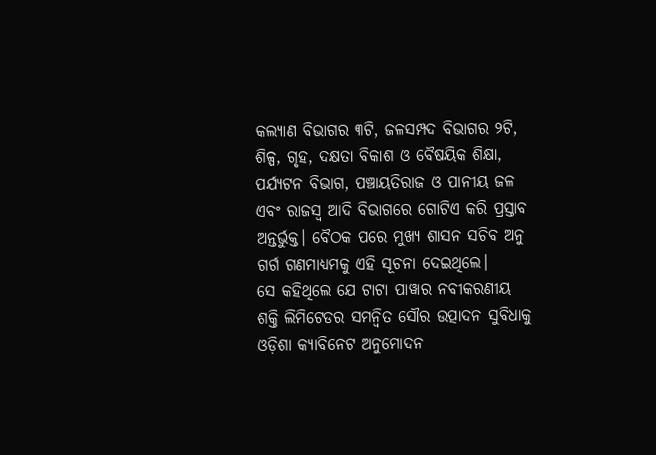କଲ୍ୟାଣ ବିଭାଗର ୩ଟି, ଜଳସମ୍ପଦ ବିଭାଗର ୨ଟି, ଶିଳ୍ପ, ଗୃହ, ଦକ୍ଷତା ବିକାଶ ଓ ବୈଷୟିକ ଶିକ୍ଷା, ପର୍ଯ୍ୟଟନ ବିଭାଗ, ପଞ୍ଚାୟତିରାଜ ଓ ପାନୀୟ ଜଳ ଏବଂ ରାଜସ୍ୱ ଆଦି ବିଭାଗରେ ଗୋଟିଏ କରି ପ୍ରସ୍ତାବ ଅନ୍ତର୍ଭୁକ୍ତ। ବୈଠକ ପରେ ମୁଖ୍ୟ ଶାସନ ସଚିବ ଅନୁ ଗର୍ଗ ଗଣମାଧ୍ୟମକୁ ଏହି ସୂଚନା ଦେଇଥିଲେ।
ସେ କହିଥିଲେ ଯେ ଟାଟା ପାୱାର ନବୀକରଣୀୟ ଶକ୍ତି ଲିମିଟେଡର ସମନ୍ୱିତ ସୌର ଉତ୍ପାଦନ ସୁବିଧାକୁ ଓଡ଼ିଶା କ୍ୟାବିନେଟ ଅନୁମୋଦନ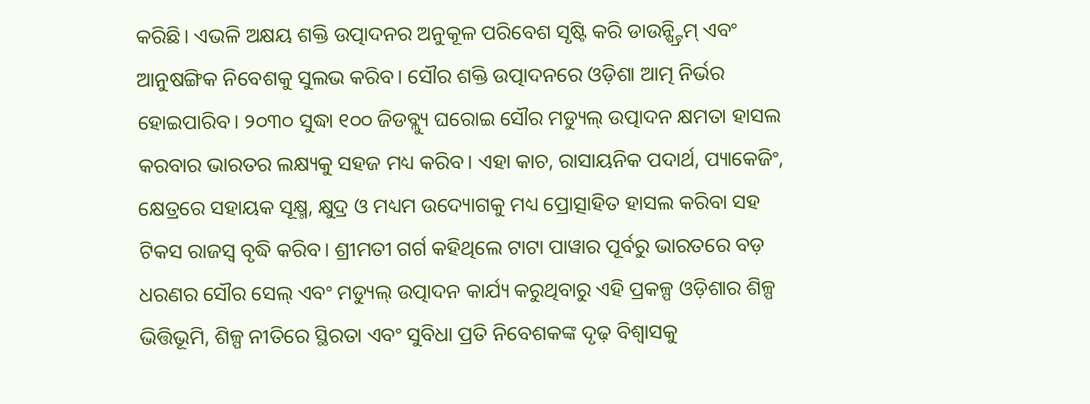କରିଛି। ଏଭଳି ଅକ୍ଷୟ ଶକ୍ତି ଉତ୍ପାଦନର ଅନୁକୂଳ ପରିବେଶ ସୃଷ୍ଟି କରି ଡାଉନ୍ଷ୍ଟ୍ରିମ୍ ଏବଂ ଆନୁଷଙ୍ଗିକ ନିବେଶକୁ ସୁଲଭ କରିବ। ସୌର ଶକ୍ତି ଉତ୍ପାଦନରେ ଓଡ଼ିଶା ଆତ୍ମ ନିର୍ଭର ହୋଇପାରିବ। ୨୦୩୦ ସୁଦ୍ଧା ୧୦୦ ଜିଡବ୍ଲ୍ୟୁ ଘରୋଇ ସୌର ମଡ୍ୟୁଲ୍ ଉତ୍ପାଦନ କ୍ଷମତା ହାସଲ କରବାର ଭାରତର ଲକ୍ଷ୍ୟକୁ ସହଜ ମଧ୍ୟ କରିବ। ଏହା କାଚ, ରାସାୟନିକ ପଦାର୍ଥ, ପ୍ୟାକେଜିଂ, କ୍ଷେତ୍ରରେ ସହାୟକ ସୂକ୍ଷ୍ମ, କ୍ଷୁଦ୍ର ଓ ମଧ୍ୟମ ଉଦ୍ୟୋଗକୁ ମଧ୍ୟ ପ୍ରୋତ୍ସାହିତ ହାସଲ କରିବା ସହ ଟିକସ ରାଜସ୍ୱ ବୃଦ୍ଧି କରିବ। ଶ୍ରୀମତୀ ଗର୍ଗ କହିଥିଲେ ଟାଟା ପାୱାର ପୂର୍ବରୁ ଭାରତରେ ବଡ଼ ଧରଣର ସୌର ସେଲ୍ ଏବଂ ମଡ୍ୟୁଲ୍ ଉତ୍ପାଦନ କାର୍ଯ୍ୟ କରୁଥିବାରୁ ଏହି ପ୍ରକଳ୍ପ ଓଡ଼ିଶାର ଶିଳ୍ପ ଭିତ୍ତିଭୂମି, ଶିଳ୍ପ ନୀତିରେ ସ୍ଥିରତା ଏବଂ ସୁବିଧା ପ୍ରତି ନିବେଶକଙ୍କ ଦୃଢ଼ ବିଶ୍ୱାସକୁ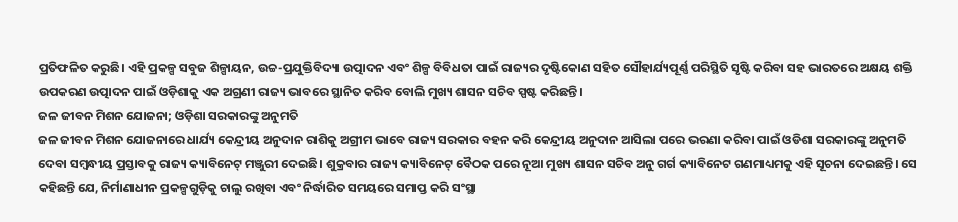ପ୍ରତିଫଳିତ କରୁଛି। ଏହି ପ୍ରକଳ୍ପ ସବୁଜ ଶିଳ୍ପାୟନ, ଉଚ୍ଚ-ପ୍ରଯୁକ୍ତିବିଦ୍ୟା ଉତ୍ପାଦନ ଏବଂ ଶିଳ୍ପ ବିବିଧତା ପାଇଁ ରାଜ୍ୟର ଦୃଷ୍ଟିକୋଣ ସହିତ ସୌହାର୍ଯ୍ୟପୂର୍ଣ୍ଣ ପରିସ୍ଥିତି ସୃଷ୍ଟି କରିବା ସହ ଭାରତରେ ଅକ୍ଷୟ ଶକ୍ତି ଉପକରଣ ଉତ୍ପାଦନ ପାଇଁ ଓଡ଼ିଶାକୁ ଏକ ଅଗ୍ରଣୀ ରାଜ୍ୟ ଭାବରେ ସ୍ଥାନିତ କରିବ ବୋଲି ମୁଖ୍ୟ ଶାସନ ସଚିବ ସ୍ପଷ୍ଟ କରିଛନ୍ତି।
ଜଳ ଜୀବନ ମିଶନ ଯୋଜନା; ଓଡ଼ିଶା ସରକାରଙ୍କୁ ଅନୁମତି
ଜଳ ଜୀବନ ମିଶନ ଯୋଜନାରେ ଧାର୍ଯ୍ୟ କେନ୍ଦ୍ରୀୟ ଅନୁଦାନ ରାଶିକୁ ଅଗ୍ରୀମ ଭାବେ ରାଜ୍ୟ ସରକାର ବହନ କରି କେନ୍ଦ୍ରୀୟ ଅନୁଦାନ ଆସିଲା ପରେ ଭରଣା କରିବା ପାଇଁ ଓଡିଶା ସରକାରଙ୍କୁ ଅନୁମତି ଦେବା ସମ୍ବନ୍ଧୀୟ ପ୍ରସ୍ତାବକୁ ରାଜ୍ୟ କ୍ୟାବିନେଟ୍ ମଞ୍ଜୁରୀ ଦେଇଛି। ଶୁକ୍ରବାର ରାଜ୍ୟ କ୍ୟାବିନେଟ୍ ବୈଠକ ପରେ ନୂଆ ମୁଖ୍ୟ ଶାସନ ସଚିବ ଅନୁ ଗର୍ଗ କ୍ୟାବିନେଟ ଗଣମାଧ୍ୟମକୁ ଏହି ସୂଚନା ଦେଇଛନ୍ତି। ସେ କହିଛନ୍ତି ଯେ, ନିର୍ମାଣାଧୀନ ପ୍ରକଳ୍ପଗୁଡ଼ିକୁ ଚାଲୁ ରଖିବା ଏବଂ ନିର୍ଦ୍ଧାରିତ ସମୟରେ ସମାପ୍ତ କରି ସଂସ୍ଥା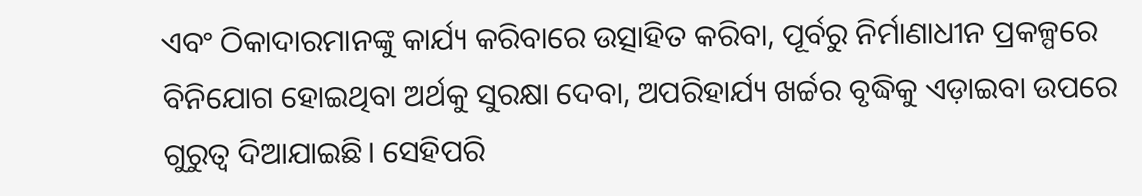ଏବଂ ଠିକାଦାରମାନଙ୍କୁ କାର୍ଯ୍ୟ କରିବାରେ ଉତ୍ସାହିତ କରିବା, ପୂର୍ବରୁ ନିର୍ମାଣାଧୀନ ପ୍ରକଳ୍ପରେ ବିନିଯୋଗ ହୋଇଥିବା ଅର୍ଥକୁ ସୁରକ୍ଷା ଦେବା, ଅପରିହାର୍ଯ୍ୟ ଖର୍ଚ୍ଚର ବୃଦ୍ଧିକୁ ଏଡ଼ାଇବା ଉପରେ ଗୁରୁତ୍ୱ ଦିଆଯାଇଛି। ସେହିପରି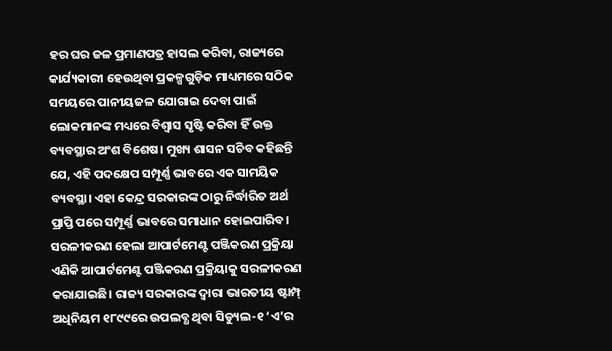ହର ଘର ଜଳ ପ୍ରମାଣପତ୍ର ହାସଲ କରିବା, ରାଜ୍ୟରେ କାର୍ଯ୍ୟକାରୀ ହେଉଥିବା ପ୍ରକଳ୍ପଗୁଡ଼ିକ ମାଧ୍ୟମରେ ସଠିକ ସମୟରେ ପାନୀୟଜଳ ଯୋଗାଇ ଦେବା ପାଇଁ ଲୋକମାନଙ୍କ ମଧ୍ୟରେ ବିଶ୍ୱାସ ସୃଷ୍ଟି କରିବା ହିଁ ଉକ୍ତ ବ୍ୟବସ୍ଥାର ଅଂଶ ବିଶେଷ। ମୁଖ୍ୟ ଶାସନ ସଚିବ କହିଛନ୍ତି ଯେ, ଏହି ପଦକ୍ଷେପ ସମ୍ପୂର୍ଣ୍ଣ ଭାବରେ ଏକ ସାମୟିକ ବ୍ୟବସ୍ଥା। ଏହା କେନ୍ଦ୍ର ସରକାରଙ୍କ ଠାରୁ ନିର୍ଦ୍ଧାରିତ ଅର୍ଥ ପ୍ରାପ୍ତି ପରେ ସମ୍ପୂର୍ଣ୍ଣ ଭାବରେ ସମାଧାନ ହୋଇପାରିବ।
ସରଳୀକରଣ ହେଲା ଆପାର୍ଟମେଣ୍ଟ ପଞ୍ଜିକରଣ ପ୍ରକ୍ରିୟା
ଏଣିକି ଆପାର୍ଟମେଣ୍ଟ ପଞ୍ଜିକରଣ ପ୍ରକ୍ରିୟାକୁ ସରଳୀକରଣ କରାଯାଇଛି। ରାଜ୍ୟ ସରକାରଙ୍କ ଦ୍ୱାରା ଭାରତୀୟ ଷ୍ଟାମ୍ପ୍ ଅଧିନିୟମ ୧୮୯୯ରେ ଉପଲବ୍ଧ ଥିବା ସିଡ୍ୟୁଲ-୧ ‘ଏ’ର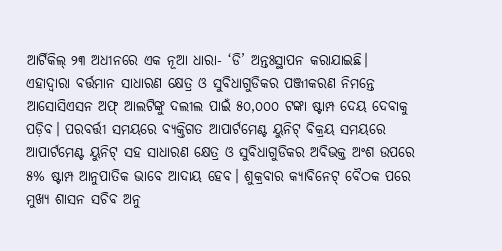ଆର୍ଟିକିଲ୍ ୨୩ ଅଧୀନରେ ଏକ ନୂଆ ଧାରା- ‘ଡି’ ଅନ୍ତଃସ୍ଥାପନ କରାଯାଇଛି। ଏହାଦ୍ୱାରା ବର୍ତ୍ତମାନ ସାଧାରଣ କ୍ଷେତ୍ର ଓ ସୁବିଧାଗୁଡିକର ପଞ୍ଜୀକରଣ ନିମନ୍ତେ ଆସୋସିଏସନ ଅଫ୍ ଆଲଟିଙ୍କୁ ଦଲୀଲ ପାଇଁ ୫୦,୦୦୦ ଟଙ୍କା ଷ୍ଟାମ୍ପ ଦେୟ ଦେବାକୁ ପଡ଼ିବ। ପରବର୍ତ୍ତୀ ସମୟରେ ବ୍ୟକ୍ତିଗତ ଆପାର୍ଟମେଣ୍ଟ ୟୁନିଟ୍ ବିକ୍ରୟ ସମୟରେ ଆପାର୍ଟମେଣ୍ଟ ୟୁନିଟ୍ ସହ ସାଧାରଣ କ୍ଷେତ୍ର ଓ ସୁବିଧାଗୁଡିକର ଅବିଭକ୍ତ ଅଂଶ ଉପରେ ୫% ଷ୍ଟାମ୍ପ ଆନୁପାତିକ ଭାବେ ଆଦାୟ ହେବ। ଶୁକ୍ରବାର କ୍ୟାବିନେଟ୍ ବୈଠକ ପରେ ମୁଖ୍ୟ ଶାସନ ସଚିବ ଅନୁ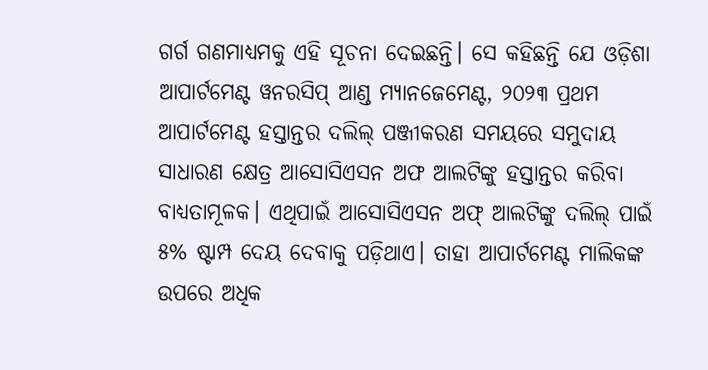ଗର୍ଗ ଗଣମାଧ୍ୟମକୁ ଏହି ସୂଚନା ଦେଇଛନ୍ତି। ସେ କହିଛନ୍ତି ଯେ ଓଡ଼ିଶା ଆପାର୍ଟମେଣ୍ଟ ୱନରସିପ୍ ଆଣ୍ଡ ମ୍ୟାନଜେମେଣ୍ଟ, ୨୦୨୩ ପ୍ରଥମ ଆପାର୍ଟମେଣ୍ଟ ହସ୍ତାନ୍ତର ଦଲିଲ୍ ପଞ୍ଜୀକରଣ ସମୟରେ ସମୁଦାୟ ସାଧାରଣ କ୍ଷେତ୍ର ଆସୋସିଏସନ ଅଫ ଆଲଟିଙ୍କୁ ହସ୍ତାନ୍ତର କରିବା ବାଧ୍ୟତାମୂଳକ। ଏଥିପାଇଁ ଆସୋସିଏସନ ଅଫ୍ ଆଲଟିଙ୍କୁ ଦଲିଲ୍ ପାଇଁ ୫% ଷ୍ଟାମ୍ପ ଦେୟ ଦେବାକୁ ପଡ଼ିଥାଏ। ତାହା ଆପାର୍ଟମେଣ୍ଟ ମାଲିକଙ୍କ ଉପରେ ଅଧିକ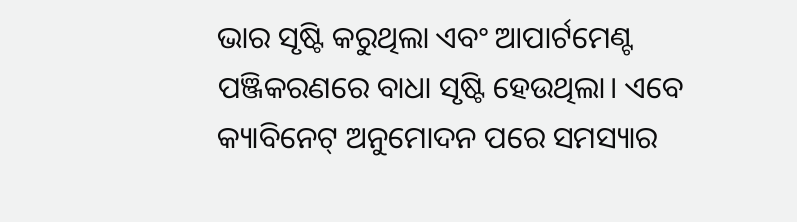ଭାର ସୃଷ୍ଟି କରୁଥିଲା ଏବଂ ଆପାର୍ଟମେଣ୍ଟ ପଞ୍ଜିକରଣରେ ବାଧା ସୃଷ୍ଟି ହେଉଥିଲା। ଏବେ କ୍ୟାବିନେଟ୍ ଅନୁମୋଦନ ପରେ ସମସ୍ୟାର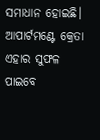ସମାଧାନ ହୋଇଛି। ଆପାର୍ଟମଣ୍ଟେ କ୍ରେତା ଏହାର ସୁଫଳ ପାଇବେ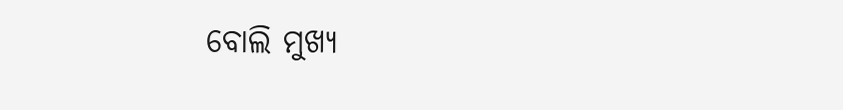ବୋଲି ମୁଖ୍ୟ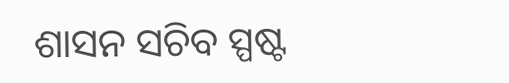ଶାସନ ସଚିବ ସ୍ପଷ୍ଟ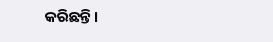କରିଛନ୍ତି।